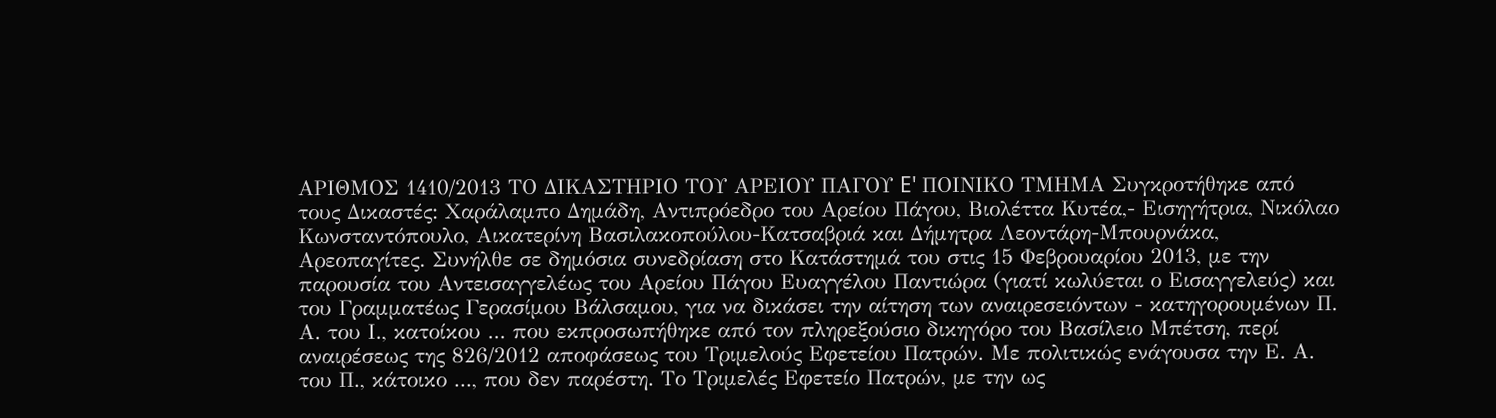ΑΡΙΘΜΟΣ 1410/2013 ΤΟ ΔΙΚΑΣΤΗΡΙΟ ΤΟΥ ΑΡΕΙΟΥ ΠΑΓΟΥ E' ΠΟΙΝΙΚΟ ΤΜΗΜΑ Συγκροτήθηκε από τους Δικαστές: Χαράλαμπο Δημάδη, Αντιπρόεδρο του Αρείου Πάγου, Βιολέττα Κυτέα,- Εισηγήτρια, Νικόλαο Κωνσταντόπουλο, Αικατερίνη Βασιλακοπούλου-Κατσαβριά και Δήμητρα Λεοντάρη-Μπουρνάκα, Αρεοπαγίτες. Συνήλθε σε δημόσια συνεδρίαση στο Κατάστημά του στις 15 Φεβρουαρίου 2013, με την παρουσία του Αντεισαγγελέως του Αρείου Πάγου Ευαγγέλου Παντιώρα (γιατί κωλύεται ο Εισαγγελεύς) και του Γραμματέως Γερασίμου Βάλσαμου, για να δικάσει την αίτηση των αναιρεσειόντων - κατηγορουμένων Π. Α. του Ι., κατοίκου ... που εκπροσωπήθηκε από τον πληρεξούσιο δικηγόρο του Βασίλειο Μπέτση, περί αναιρέσεως της 826/2012 αποφάσεως του Τριμελούς Εφετείου Πατρών. Με πολιτικώς ενάγουσα την Ε. Α. του Π., κάτοικο ..., που δεν παρέστη. Το Τριμελές Εφετείο Πατρών, με την ως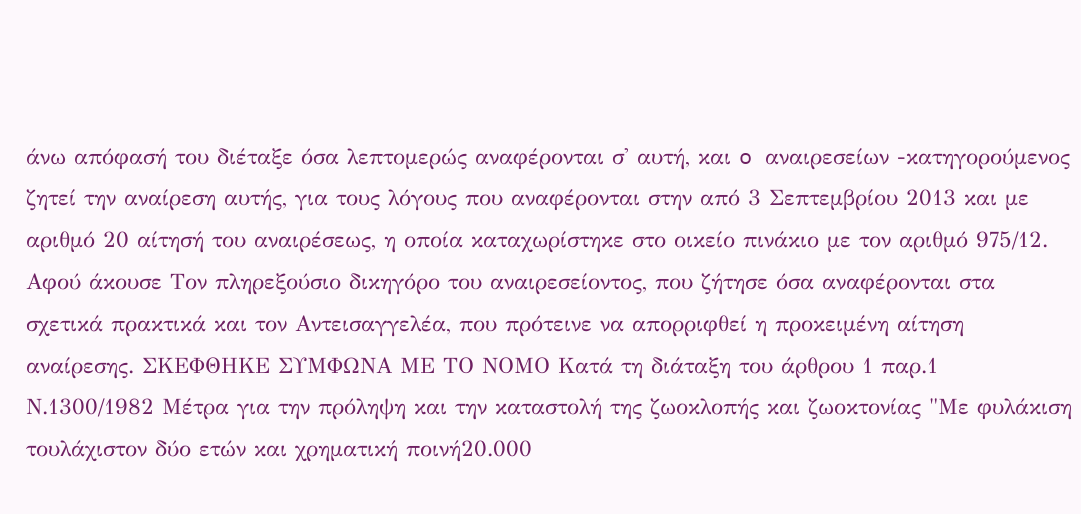άνω απόφασή του διέταξε όσα λεπτομερώς αναφέρονται σ' αυτή, και o αναιρεσείων -κατηγορούμενος ζητεί την αναίρεση αυτής, για τους λόγους που αναφέρονται στην από 3 Σεπτεμβρίου 2013 και με αριθμό 20 αίτησή του αναιρέσεως, η οποία καταχωρίστηκε στο οικείο πινάκιο με τον αριθμό 975/12. Αφού άκουσε Τον πληρεξούσιο δικηγόρο του αναιρεσείοντος, που ζήτησε όσα αναφέρονται στα σχετικά πρακτικά και τον Αντεισαγγελέα, που πρότεινε να απορριφθεί η προκειμένη αίτηση αναίρεσης. ΣΚΕΦΘΗΚΕ ΣΥΜΦΩΝΑ ΜΕ ΤΟ ΝΟΜΟ Κατά τη διάταξη του άρθρου 1 παρ.1 Ν.1300/1982 Μέτρα για την πρόληψη και την καταστολή της ζωοκλοπής και ζωοκτονίας "Με φυλάκιση τουλάχιστον δύο ετών και χρηματική ποινή20.000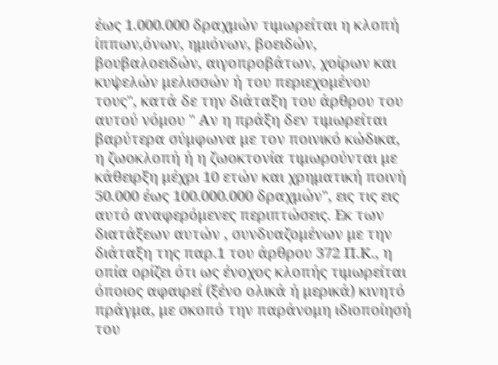έως 1.000.000 δραχμών τιμωρείται η κλοπή ίππων,όνων, ημιόνων, βοειδών, βουβαλοειδών, αιγοπροβάτων, χοίρων και κυψελών μελισσών ή του περιεχομένου τους", κατά δε την διάταξη του άρθρου του αυτού νόμου " Αν η πράξη δεν τιμωρείται βαρύτερα σύμφωνα με τον ποινικό κώδικα, η ζωοκλοπή ή η ζωοκτονία τιμωρούνται με κάθειρξη μέχρι 10 ετών και χρηματική ποινή 50.000 έως 100.000.000 δραχμών", εις τις εις αυτό αναφερόμενες περιπτώσεις. Εκ των διατάξεων αυτών , συνδυαζομένων με την διάταξη της παρ.1 του άρθρου 372 Π.Κ., η οπία ορίζει ότι ως ένοχος κλοπής τιμωρείται όποιος αφαιρεί (ξένο ολικά ή μερικά) κινητό πράγμα, με σκοπό την παράνομη ιδιοποίησή του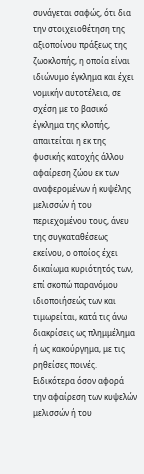συνάγεται σαφώς, ότι δια την στοιχειοθέτηση της αξιοποίνου πράξεως της ζωοκλοπής, η οποία είναι ιδιώνυμο έγκλημα και έχει νομικήν αυτοτέλεια, σε σχέση με το βασικό έγκλημα της κλοπής, απαιτείται η εκ της φυσικής κατοχής άλλου αφαίρεση ζώου εκ των αναφερομένων ή κυψέλης μελισσών ή του περιεχομένου τους, άνευ της συγκαταθέσεως εκείνου, ο οποίος έχει δικαίωμα κυριότητός των, επί σκοπώ παρανόμου ιδιοποιήσεώς των και τιμωρείται, κατά τις άνω διακρίσεις ως πλημμέλημα ή ως κακούργημα, με τις ρηθείσες ποινές. Ειδικότερα όσον αφορά την αφαίρεση των κυψελών μελισσών ή του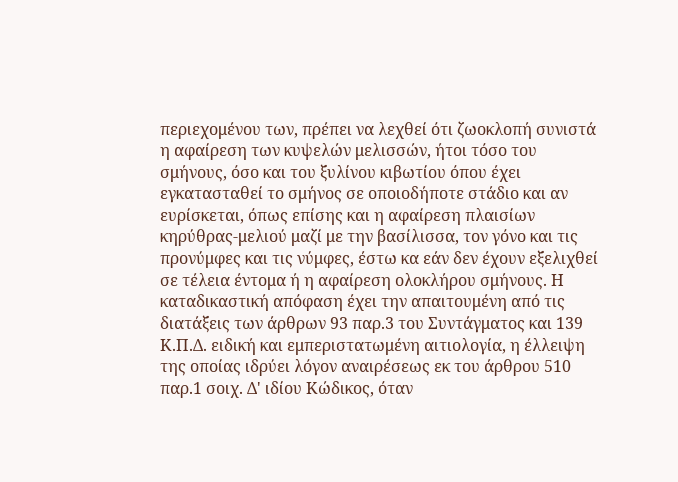περιεχομένου των, πρέπει να λεχθεί ότι ζωοκλοπή συνιστά η αφαίρεση των κυψελών μελισσών, ήτοι τόσο του σμήνους, όσο και του ξυλίνου κιβωτίου όπου έχει εγκατασταθεί το σμήνος σε οποιοδήποτε στάδιο και αν ευρίσκεται, όπως επίσης και η αφαίρεση πλαισίων κηρύθρας-μελιού μαζί με την βασίλισσα, τον γόνο και τις προνύμφες και τις νύμφες, έστω κα εάν δεν έχουν εξελιχθεί σε τέλεια έντομα ή η αφαίρεση ολοκλήρου σμήνους. Η καταδικαστική απόφαση έχει την απαιτουμένη από τις διατάξεις των άρθρων 93 παρ.3 του Συντάγματος και 139 Κ.Π.Δ. ειδική και εμπεριστατωμένη αιτιολογία, η έλλειψη της οποίας ιδρύει λόγον αναιρέσεως εκ του άρθρου 510 παρ.1 σοιχ. Δ' ιδίου Κώδικος, όταν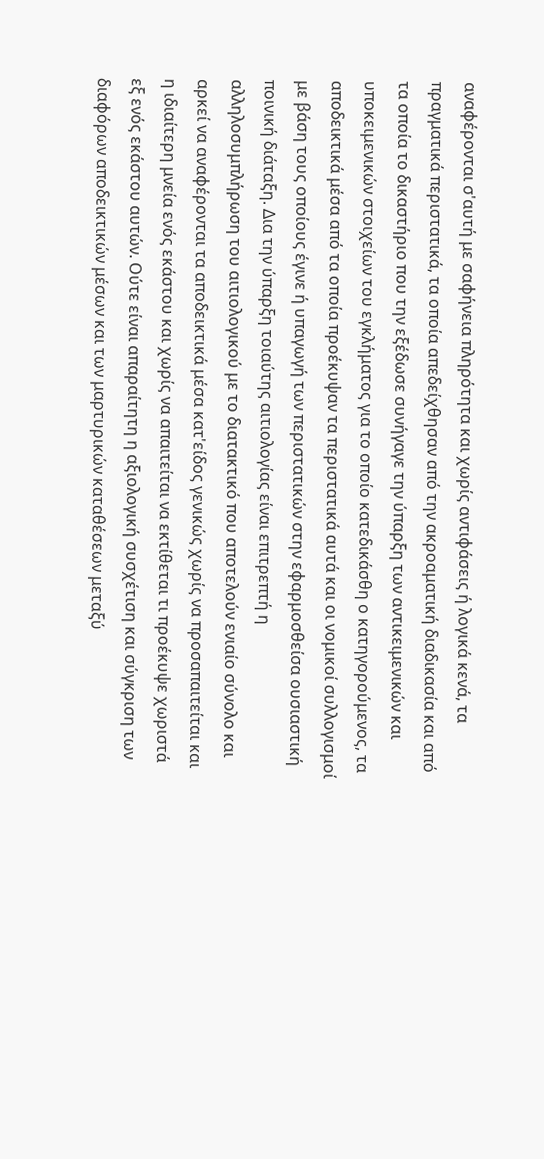αναφέρονται σ'αυτή με σαφήνεια πληρότητα και χωρίς αντιφάσεις ή λογικά κενά, τα πραγματικά περιστατικά, τα οποία απεδείχθησαν από την ακροαματική διαδικασία και από τα οποία το δικαστήριο που την εξέδωσε συνήγαγε την ύπαρξη των αντικειμενικών και υποκειμενικών στοιχείων του εγκλήματος για το οποίο κατεδικάσθη ο κατηγορούμενος, τα αποδεικτικά μέσα από τα οποία προέκυψαν τα περιστατικά αυτά και οι νομικοί συλλογισμοί με βάση τους οποίους έγινε ή υπαγωγή των περιστατικών στην εφαρμοσθείσα ουσιαστική ποινική διάταξη. Δια την ύπαρξη τοιαύτης αιτιολογίας είναι επιτρεπτή η αλληλοσυμπλήρωση του αιτιολογικού με το διατακτικό που αποτελούν ενιαίο σύνολο και αρκεί να αναφέρονται τα αποδεικτικά μέσα κατ'είδος γενικώς χωρίς να προσαπαιτείται και η ιδιαίτερη μνεία ενός εκάστου και χωρίς να απαιτείται να εκτίθεται τι προέκυψε χωριστά εξ ενός εκάστου αυτών. Ούτε είναι απαραίτητη η αξιολογική συσχέτιση και σύγκριση των διαφόρων αποδεικτικών μέσων και των μαρτυρικών καταθέσεων μεταξύ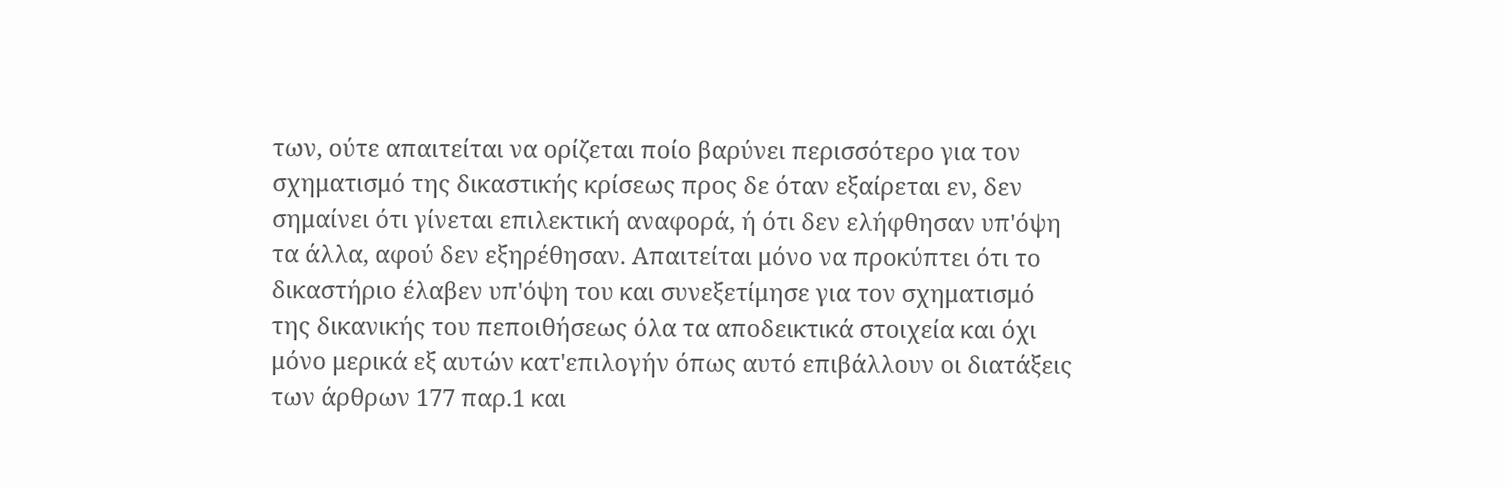των, ούτε απαιτείται να ορίζεται ποίο βαρύνει περισσότερο για τον σχηματισμό της δικαστικής κρίσεως προς δε όταν εξαίρεται εν, δεν σημαίνει ότι γίνεται επιλεκτική αναφορά, ή ότι δεν ελήφθησαν υπ'όψη τα άλλα, αφού δεν εξηρέθησαν. Απαιτείται μόνο να προκύπτει ότι το δικαστήριο έλαβεν υπ'όψη του και συνεξετίμησε για τον σχηματισμό της δικανικής του πεποιθήσεως όλα τα αποδεικτικά στοιχεία και όχι μόνο μερικά εξ αυτών κατ'επιλογήν όπως αυτό επιβάλλουν οι διατάξεις των άρθρων 177 παρ.1 και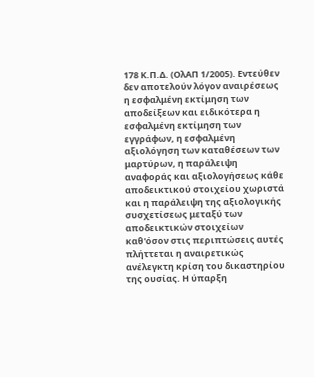178 Κ.Π.Δ. (ΟλΑΠ 1/2005). Εντεύθεν δεν αποτελούν λόγον αναιρέσεως η εσφαλμένη εκτίμηση των αποδείξεων και ειδικότερα η εσφαλμένη εκτίμηση των εγγράφων, η εσφαλμένη αξιολόγηση των καταθέσεων των μαρτύρων, η παράλειψη αναφοράς και αξιολογήσεως κάθε αποδεικτικού στοιχείου χωριστά και η παράλειψη της αξιολογικής συσχετίσεως μεταξύ των αποδεικτικών στοιχείων καθ'όσον στις περιπτώσεις αυτές πλήττεται η αναιρετικώς ανέλεγκτη κρίση του δικαστηρίου της ουσίας. Η ύπαρξη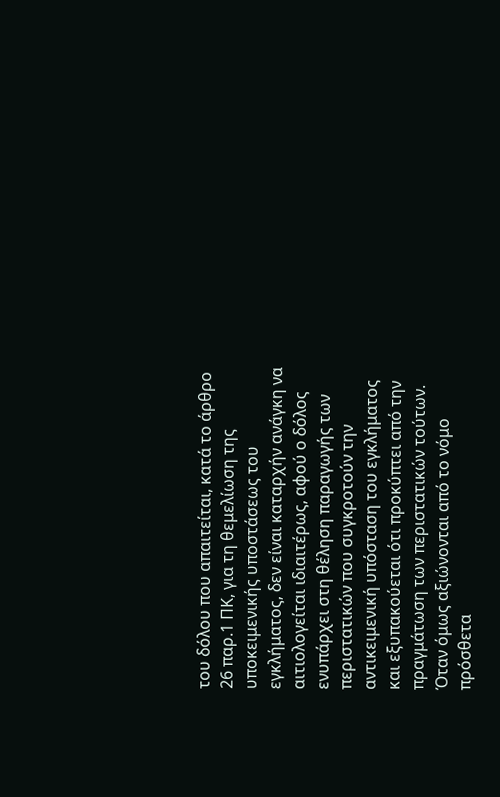του δόλου που απαιτείται, κατά το άρθρο 26 παρ.1 ΠΚ, για τη θεμελίωση της υποκειμενικής υποστάσεως του εγκλήματος, δεν είναι καταρχήν ανάγκη να αιτιολογείται ιδιαιτέρως, αφού ο δόλος ενυπάρχει στη θέληση παραγωγής των περιστατικών που συγκροτούν την αντικειμενική υπόσταση του εγκλήματος και εξυπακούεται ότι προκύπτει από την πραγμάτωση των περιστατικών τούτων. Όταν όμως αξιώνονται από το νόμο πρόσθετα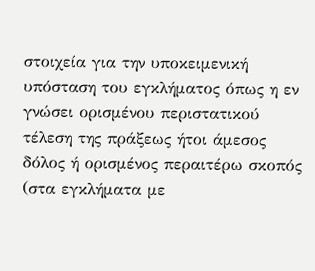στοιχεία για την υποκειμενική υπόσταση του εγκλήματος όπως η εν γνώσει ορισμένου περιστατικού τέλεση της πράξεως ήτοι άμεσος δόλος ή ορισμένος περαιτέρω σκοπός (στα εγκλήματα με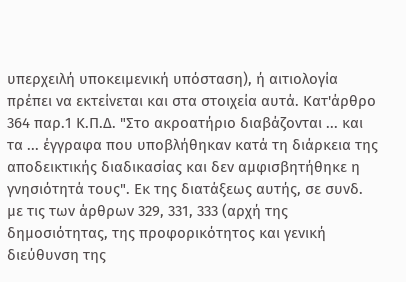υπερχειλή υποκειμενική υπόσταση), ή αιτιολογία πρέπει να εκτείνεται και στα στοιχεία αυτά. Κατ'άρθρο 364 παρ.1 Κ.Π.Δ. "Στο ακροατήριο διαβάζονται ... και τα ... έγγραφα που υποβλήθηκαν κατά τη διάρκεια της αποδεικτικής διαδικασίας και δεν αμφισβητήθηκε η γνησιότητά τους". Εκ της διατάξεως αυτής, σε συνδ. με τις των άρθρων 329, 331, 333 (αρχή της δημοσιότητας, της προφορικότητος και γενική διεύθυνση της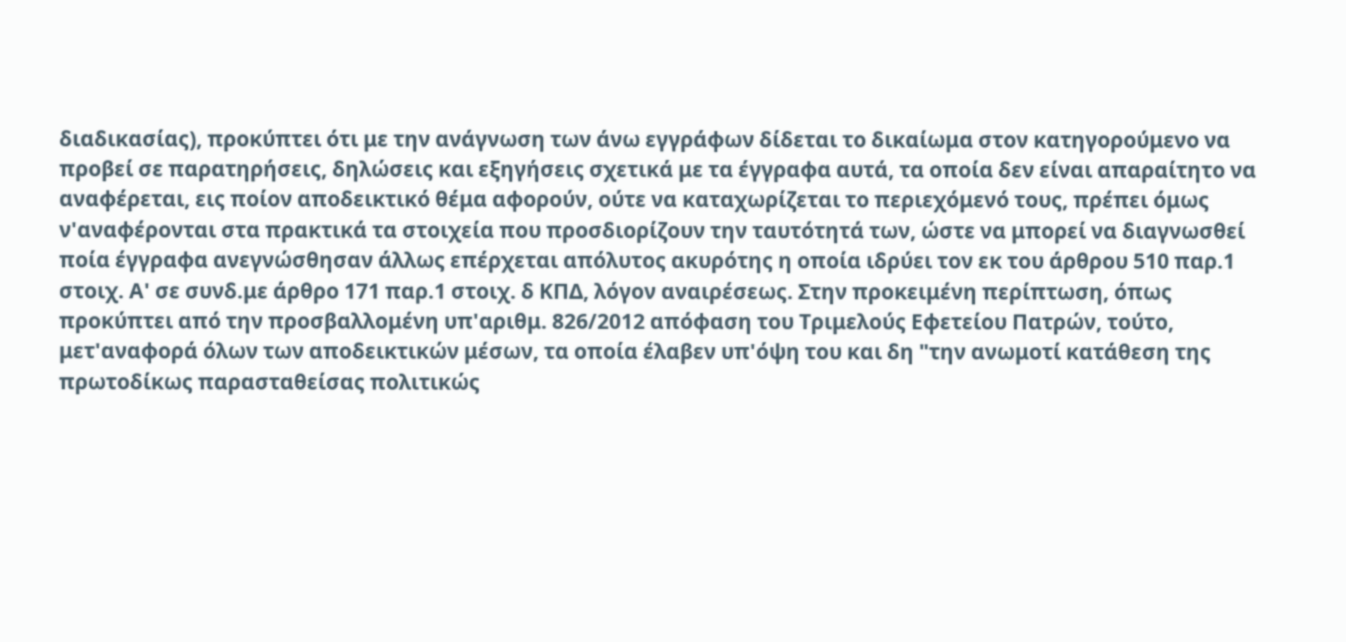διαδικασίας), προκύπτει ότι με την ανάγνωση των άνω εγγράφων δίδεται το δικαίωμα στον κατηγορούμενο να προβεί σε παρατηρήσεις, δηλώσεις και εξηγήσεις σχετικά με τα έγγραφα αυτά, τα οποία δεν είναι απαραίτητο να αναφέρεται, εις ποίον αποδεικτικό θέμα αφορούν, ούτε να καταχωρίζεται το περιεχόμενό τους, πρέπει όμως ν'αναφέρονται στα πρακτικά τα στοιχεία που προσδιορίζουν την ταυτότητά των, ώστε να μπορεί να διαγνωσθεί ποία έγγραφα ανεγνώσθησαν άλλως επέρχεται απόλυτος ακυρότης η οποία ιδρύει τον εκ του άρθρου 510 παρ.1 στοιχ. Α' σε συνδ.με άρθρο 171 παρ.1 στοιχ. δ ΚΠΔ, λόγον αναιρέσεως. Στην προκειμένη περίπτωση, όπως προκύπτει από την προσβαλλομένη υπ'αριθμ. 826/2012 απόφαση του Τριμελούς Εφετείου Πατρών, τούτο, μετ'αναφορά όλων των αποδεικτικών μέσων, τα οποία έλαβεν υπ'όψη του και δη "την ανωμοτί κατάθεση της πρωτοδίκως παρασταθείσας πολιτικώς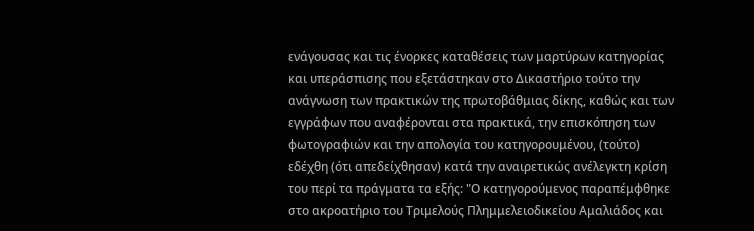ενάγουσας και τις ένορκες καταθέσεις των μαρτύρων κατηγορίας και υπεράσπισης που εξετάστηκαν στο Δικαστήριο τούτο την ανάγνωση των πρακτικών της πρωτοβάθμιας δίκης, καθώς και των εγγράφων που αναφέρονται στα πρακτικά, την επισκόπηση των φωτογραφιών και την απολογία του κατηγορουμένου, (τούτο) εδέχθη (ότι απεδείχθησαν) κατά την αναιρετικώς ανέλεγκτη κρίση του περί τα πράγματα τα εξής: "Ο κατηγορούμενος παραπέμφθηκε στο ακροατήριο του Τριμελούς Πλημμελειοδικείου Αμαλιάδος και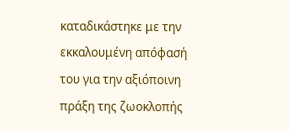καταδικάστηκε με την εκκαλουμένη απόφασή του για την αξιόποινη πράξη της ζωοκλοπής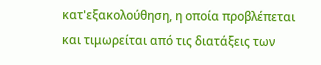κατ'εξακολούθηση, η οποία προβλέπεται και τιμωρείται από τις διατάξεις των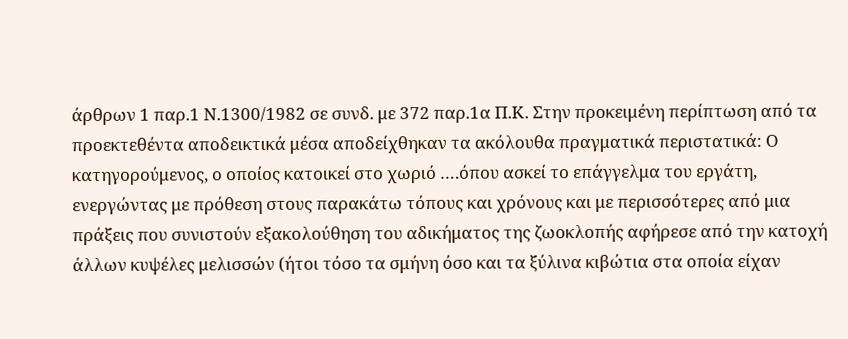άρθρων 1 παρ.1 Ν.1300/1982 σε συνδ. με 372 παρ.1α Π.Κ. Στην προκειμένη περίπτωση από τα προεκτεθέντα αποδεικτικά μέσα αποδείχθηκαν τα ακόλουθα πραγματικά περιστατικά: Ο κατηγορούμενος, ο οποίος κατοικεί στο χωριό ….όπου ασκεί το επάγγελμα του εργάτη, ενεργώντας με πρόθεση στους παρακάτω τόπους και χρόνους και με περισσότερες από μια πράξεις που συνιστούν εξακολούθηση του αδικήματος της ζωοκλοπής αφήρεσε από την κατοχή άλλων κυψέλες μελισσών (ήτοι τόσο τα σμήνη όσο και τα ξύλινα κιβώτια στα οποία είχαν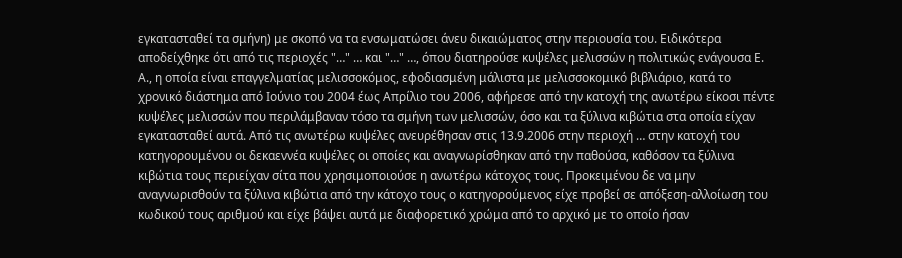εγκατασταθεί τα σμήνη) με σκοπό να τα ενσωματώσει άνευ δικαιώματος στην περιουσία του. Ειδικότερα αποδείχθηκε ότι από τις περιοχές "…" … και "…" …, όπου διατηρούσε κυψέλες μελισσών η πολιτικώς ενάγουσα Ε. Α., η οποία είναι επαγγελματίας μελισσοκόμος, εφοδιασμένη μάλιστα με μελισσοκομικό βιβλιάριο, κατά το χρονικό διάστημα από Ιούνιο του 2004 έως Απρίλιο του 2006, αφήρεσε από την κατοχή της ανωτέρω είκοσι πέντε κυψέλες μελισσών που περιλάμβαναν τόσο τα σμήνη των μελισσών, όσο και τα ξύλινα κιβώτια στα οποία είχαν εγκατασταθεί αυτά. Από τις ανωτέρω κυψέλες ανευρέθησαν στις 13.9.2006 στην περιοχή … στην κατοχή του κατηγορουμένου οι δεκαεννέα κυψέλες οι οποίες και αναγνωρίσθηκαν από την παθούσα, καθόσον τα ξύλινα κιβώτια τους περιείχαν σίτα που χρησιμοποιούσε η ανωτέρω κάτοχος τους. Προκειμένου δε να μην αναγνωρισθούν τα ξύλινα κιβώτια από την κάτοχο τους ο κατηγορούμενος είχε προβεί σε απόξεση-αλλοίωση του κωδικού τους αριθμού και είχε βάψει αυτά με διαφορετικό χρώμα από το αρχικό με το οποίο ήσαν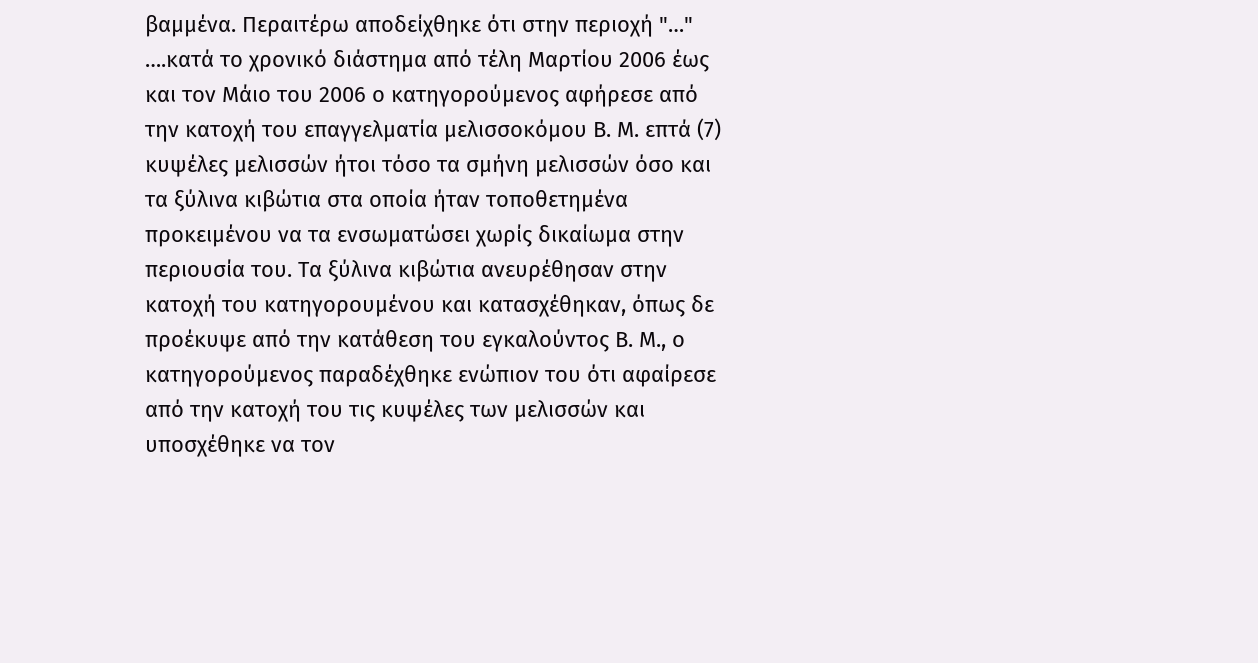βαμμένα. Περαιτέρω αποδείχθηκε ότι στην περιοχή "…" ….κατά το χρονικό διάστημα από τέλη Μαρτίου 2006 έως και τον Μάιο του 2006 ο κατηγορούμενος αφήρεσε από την κατοχή του επαγγελματία μελισσοκόμου Β. Μ. επτά (7) κυψέλες μελισσών ήτοι τόσο τα σμήνη μελισσών όσο και τα ξύλινα κιβώτια στα οποία ήταν τοποθετημένα προκειμένου να τα ενσωματώσει χωρίς δικαίωμα στην περιουσία του. Τα ξύλινα κιβώτια ανευρέθησαν στην κατοχή του κατηγορουμένου και κατασχέθηκαν, όπως δε προέκυψε από την κατάθεση του εγκαλούντος Β. Μ., ο κατηγορούμενος παραδέχθηκε ενώπιον του ότι αφαίρεσε από την κατοχή του τις κυψέλες των μελισσών και υποσχέθηκε να τον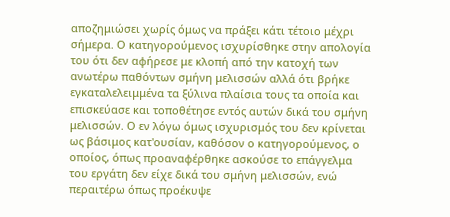αποζημιώσει χωρίς όμως να πράξει κάτι τέτοιο μέχρι σήμερα. Ο κατηγορούμενος ισχυρίσθηκε στην απολογία του ότι δεν αφήρεσε με κλοπή από την κατοχή των ανωτέρω παθόντων σμήνη μελισσών αλλά ότι βρήκε εγκαταλελειμμένα τα ξύλινα πλαίσια τους τα οποία και επισκεύασε και τοποθέτησε εντός αυτών δικά του σμήνη μελισσών. Ο εν λόγω όμως ισχυρισμός του δεν κρίνεται ως βάσιμος κατ'ουσίαν, καθόσον ο κατηγορούμενος, ο οποίος, όπως προαναφέρθηκε ασκούσε το επάγγελμα του εργάτη δεν είχε δικά του σμήνη μελισσών, ενώ περαιτέρω όπως προέκυψε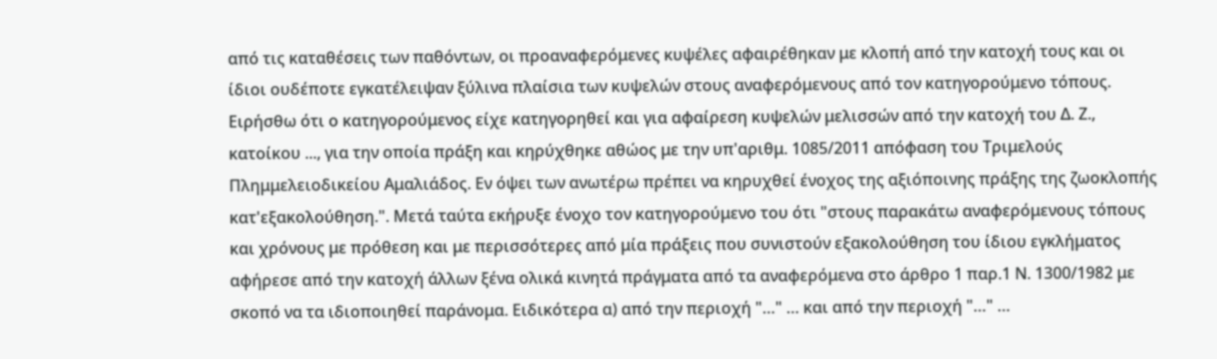από τις καταθέσεις των παθόντων, οι προαναφερόμενες κυψέλες αφαιρέθηκαν με κλοπή από την κατοχή τους και οι ίδιοι ουδέποτε εγκατέλειψαν ξύλινα πλαίσια των κυψελών στους αναφερόμενους από τον κατηγορούμενο τόπους. Ειρήσθω ότι ο κατηγορούμενος είχε κατηγορηθεί και για αφαίρεση κυψελών μελισσών από την κατοχή του Δ. Ζ., κατοίκου ..., για την οποία πράξη και κηρύχθηκε αθώος με την υπ'αριθμ. 1085/2011 απόφαση του Τριμελούς Πλημμελειοδικείου Αμαλιάδος. Εν όψει των ανωτέρω πρέπει να κηρυχθεί ένοχος της αξιόποινης πράξης της ζωοκλοπής κατ'εξακολούθηση.". Μετά ταύτα εκήρυξε ένοχο τον κατηγορούμενο του ότι "στους παρακάτω αναφερόμενους τόπους και χρόνους με πρόθεση και με περισσότερες από μία πράξεις που συνιστούν εξακολούθηση του ίδιου εγκλήματος αφήρεσε από την κατοχή άλλων ξένα ολικά κινητά πράγματα από τα αναφερόμενα στο άρθρο 1 παρ.1 Ν. 1300/1982 με σκοπό να τα ιδιοποιηθεί παράνομα. Ειδικότερα α) από την περιοχή "…" … και από την περιοχή "…" …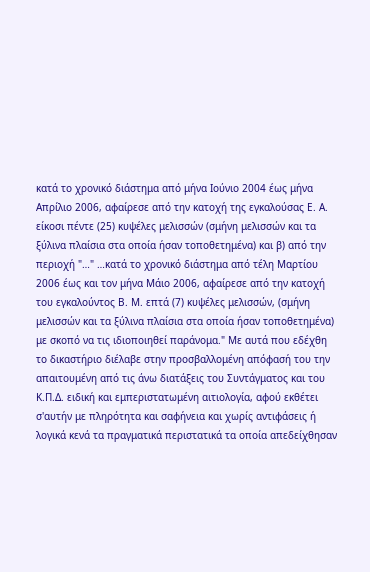κατά το χρονικό διάστημα από μήνα Ιούνιο 2004 έως μήνα Απρίλιο 2006, αφαίρεσε από την κατοχή της εγκαλούσας Ε. Α. είκοσι πέντε (25) κυψέλες μελισσών (σμήνη μελισσών και τα ξύλινα πλαίσια στα οποία ήσαν τοποθετημένα) και β) από την περιοχή "…" …κατά το χρονικό διάστημα από τέλη Μαρτίου 2006 έως και τον μήνα Μάιο 2006, αφαίρεσε από την κατοχή του εγκαλούντος Β. Μ. επτά (7) κυψέλες μελισσών, (σμήνη μελισσών και τα ξύλινα πλαίσια στα οποία ήσαν τοποθετημένα) με σκοπό να τις ιδιοποιηθεί παράνομα." Με αυτά που εδέχθη το δικαστήριο διέλαβε στην προσβαλλομένη απόφασή του την απαιτουμένη από τις άνω διατάξεις του Συντάγματος και του Κ.Π.Δ. ειδική και εμπεριστατωμένη αιτιολογία, αφού εκθέτει σ'αυτήν με πληρότητα και σαφήνεια και χωρίς αντιφάσεις ή λογικά κενά τα πραγματικά περιστατικά τα οποία απεδείχθησαν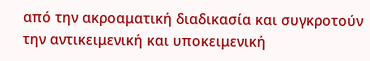από την ακροαματική διαδικασία και συγκροτούν την αντικειμενική και υποκειμενική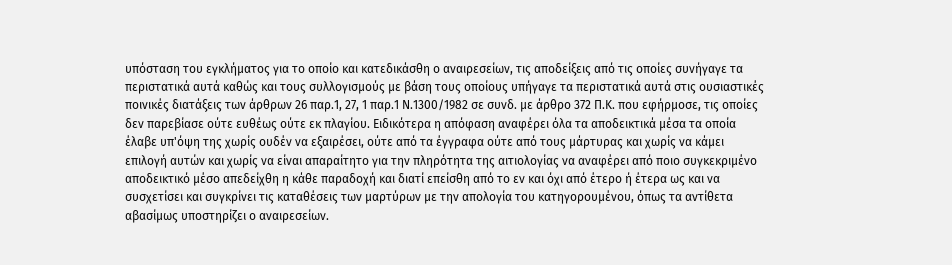υπόσταση του εγκλήματος για το οποίο και κατεδικάσθη ο αναιρεσείων, τις αποδείξεις από τις οποίες συνήγαγε τα περιστατικά αυτά καθώς και τους συλλογισμούς με βάση τους οποίους υπήγαγε τα περιστατικά αυτά στις ουσιαστικές ποινικές διατάξεις των άρθρων 26 παρ.1, 27, 1 παρ.1 Ν.1300/1982 σε συνδ. με άρθρο 372 Π.Κ. που εφήρμοσε, τις οποίες δεν παρεβίασε ούτε ευθέως ούτε εκ πλαγίου. Ειδικότερα η απόφαση αναφέρει όλα τα αποδεικτικά μέσα τα οποία έλαβε υπ'όψη της χωρίς ουδέν να εξαιρέσει, ούτε από τα έγγραφα ούτε από τους μάρτυρας και χωρίς να κάμει επιλογή αυτών και χωρίς να είναι απαραίτητο για την πληρότητα της αιτιολογίας να αναφέρει από ποιο συγκεκριμένο αποδεικτικό μέσο απεδείχθη η κάθε παραδοχή και διατί επείσθη από το εν και όχι από έτερο ή έτερα ως και να συσχετίσει και συγκρίνει τις καταθέσεις των μαρτύρων με την απολογία του κατηγορουμένου, όπως τα αντίθετα αβασίμως υποστηρίζει ο αναιρεσείων.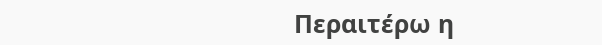Περαιτέρω η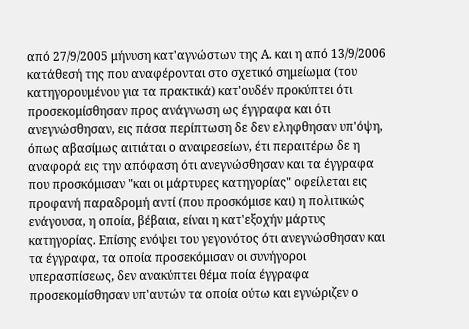από 27/9/2005 μήνυση κατ'αγνώστων της Α. και η από 13/9/2006 κατάθεσή της που αναφέρονται στο σχετικό σημείωμα (του κατηγορουμένου για τα πρακτικά) κατ'ουδέν προκύπτει ότι προσεκομίσθησαν προς ανάγνωση ως έγγραφα και ότι ανεγνώσθησαν, εις πάσα περίπτωση δε δεν εληφθησαν υπ'όψη, όπως αβασίμως αιτιάται ο αναιρεσείων, έτι περαιτέρω δε η αναφορά εις την απόφαση ότι ανεγνώσθησαν και τα έγγραφα που προσκόμισαν "και οι μάρτυρες κατηγορίας" οφείλεται εις προφανή παραδρομή αντί (που προσκόμισε και) η πολιτικώς ενάγουσα, η οποία, βέβαια, είναι η κατ'εξοχήν μάρτυς κατηγορίας. Επίσης ενόψει του γεγονότος ότι ανεγνώσθησαν και τα έγγραφα, τα οποία προσεκόμισαν οι συνήγοροι υπερασπίσεως, δεν ανακύπτει θέμα ποία έγγραφα προσεκομίσθησαν υπ'αυτών τα οποία ούτω και εγνώριζεν ο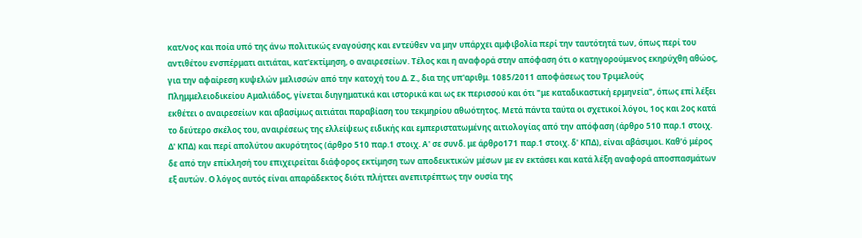κατ/νος και ποία υπό της άνω πολιτικώς εναγούσης και εντεύθεν να μην υπάρχει αμφιβολία περί την ταυτότητά των, όπως περί του αντιθέτου ενσπέρματι αιτιάται, κατ'εκτίμηση, ο αναιρεσείων. Τέλος και η αναφορά στην απόφαση ότι ο κατηγορούμενος εκηρύχθη αθώος, για την αφαίρεση κυψελών μελισσών από την κατοχή του Δ. Ζ., δια της υπ'αριθμ. 1085/2011 αποφάσεως του Τριμελούς Πλημμελειοδικείου Αμαλιάδος, γίνεται διηγηματικά και ιστορικά και ως εκ περισσού και ότι "με καταδικαστική ερμηνεία", όπως επί λέξει εκθέτει ο αναιρεσείων και αβασίμως αιτιάται παραβίαση του τεκμηρίου αθωότητος. Μετά πάντα ταύτα οι σχετικοί λόγοι, 1ος και 2ος κατά το δεύτερο σκέλος του, αναιρέσεως της ελλείψεως ειδικής και εμπεριστατωμένης αιτιολογίας από την απόφαση (άρθρο 510 παρ.1 στοιχ. Δ' ΚΠΔ) και περί απολύτου ακυρότητος (άρθρο 510 παρ.1 στοιχ. Α' σε συνδ. με άρθρο171 παρ.1 στοιχ. δ' ΚΠΔ), είναι αβάσιμοι. Καθ'ό μέρος δε από την επίκλησή του επιχειρείται διάφορος εκτίμηση των αποδεικτικών μέσων με εν εκτάσει και κατά λέξη αναφορά αποσπασμάτων εξ αυτών. Ο λόγος αυτός είναι απαράδεκτος διότι πλήττει ανεπιτρέπτως την ουσία της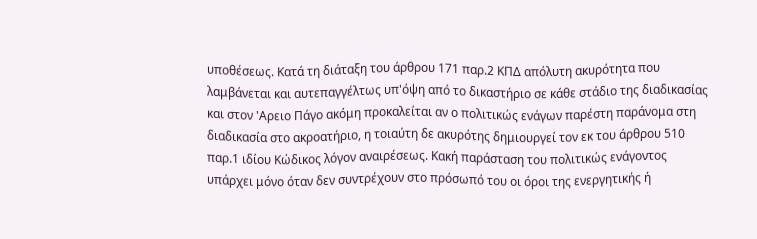υποθέσεως. Κατά τη διάταξη του άρθρου 171 παρ.2 ΚΠΔ απόλυτη ακυρότητα που λαμβάνεται και αυτεπαγγέλτως υπ'όψη από το δικαστήριο σε κάθε στάδιο της διαδικασίας και στον 'Αρειο Πάγο ακόμη προκαλείται αν ο πολιτικώς ενάγων παρέστη παράνομα στη διαδικασία στο ακροατήριο, η τοιαύτη δε ακυρότης δημιουργεί τον εκ του άρθρου 510 παρ.1 ιδίου Κώδικος λόγον αναιρέσεως. Κακή παράσταση του πολιτικώς ενάγοντος υπάρχει μόνο όταν δεν συντρέχουν στο πρόσωπό του οι όροι της ενεργητικής ή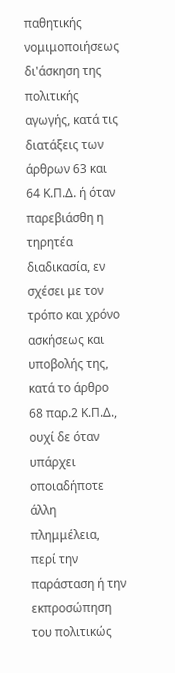παθητικής νομιμοποιήσεως δι'άσκηση της πολιτικής αγωγής, κατά τις διατάξεις των άρθρων 63 και 64 Κ.Π.Δ. ή όταν παρεβιάσθη η τηρητέα διαδικασία, εν σχέσει με τον τρόπο και χρόνο ασκήσεως και υποβολής της, κατά το άρθρο 68 παρ.2 Κ.Π.Δ., ουχί δε όταν υπάρχει οποιαδήποτε άλλη πλημμέλεια, περί την παράσταση ή την εκπροσώπηση του πολιτικώς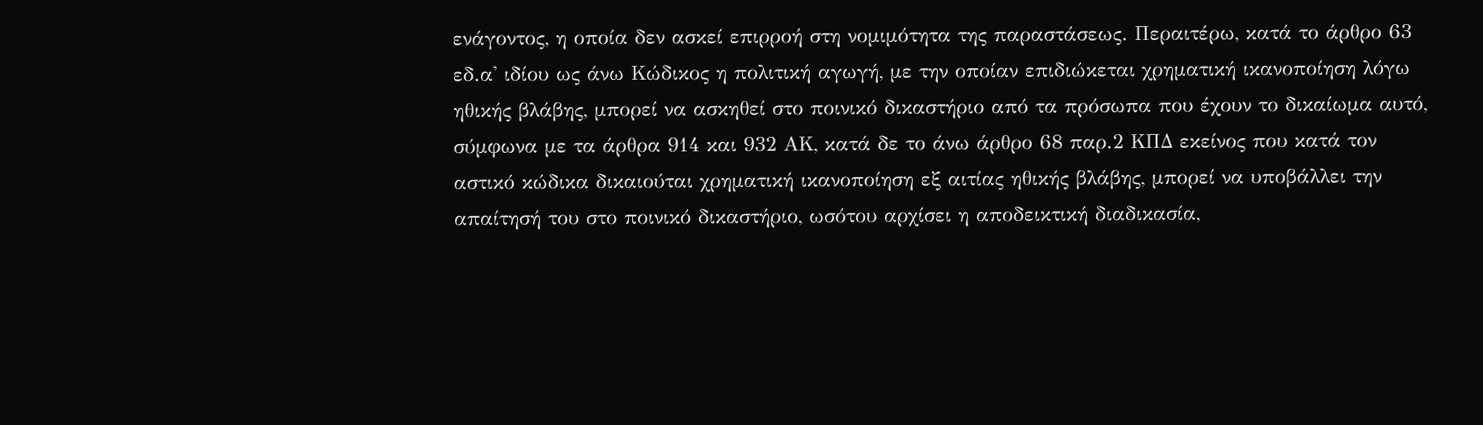ενάγοντος, η οποία δεν ασκεί επιρροή στη νομιμότητα της παραστάσεως. Περαιτέρω, κατά το άρθρο 63 εδ.α' ιδίου ως άνω Κώδικος η πολιτική αγωγή, με την οποίαν επιδιώκεται χρηματική ικανοποίηση λόγω ηθικής βλάβης, μπορεί να ασκηθεί στο ποινικό δικαστήριο από τα πρόσωπα που έχουν το δικαίωμα αυτό, σύμφωνα με τα άρθρα 914 και 932 ΑΚ, κατά δε το άνω άρθρο 68 παρ.2 ΚΠΔ εκείνος που κατά τον αστικό κώδικα δικαιούται χρηματική ικανοποίηση εξ αιτίας ηθικής βλάβης, μπορεί να υποβάλλει την απαίτησή του στο ποινικό δικαστήριο, ωσότου αρχίσει η αποδεικτική διαδικασία,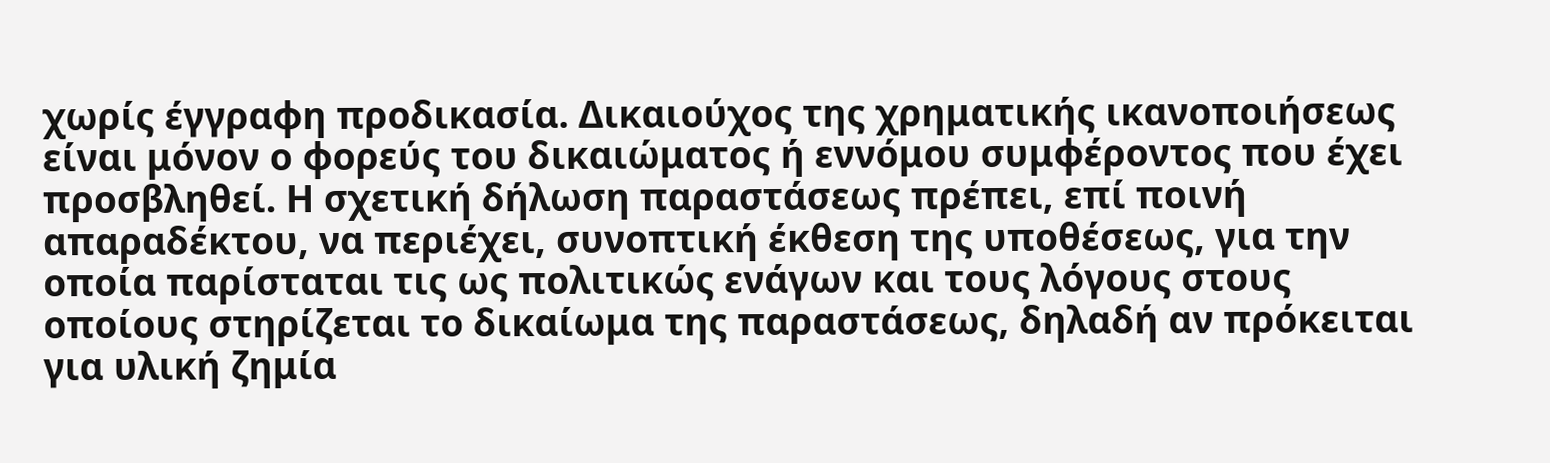χωρίς έγγραφη προδικασία. Δικαιούχος της χρηματικής ικανοποιήσεως είναι μόνον ο φορεύς του δικαιώματος ή εννόμου συμφέροντος που έχει προσβληθεί. Η σχετική δήλωση παραστάσεως πρέπει, επί ποινή απαραδέκτου, να περιέχει, συνοπτική έκθεση της υποθέσεως, για την οποία παρίσταται τις ως πολιτικώς ενάγων και τους λόγους στους οποίους στηρίζεται το δικαίωμα της παραστάσεως, δηλαδή αν πρόκειται για υλική ζημία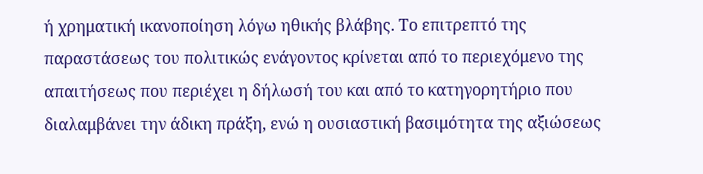ή χρηματική ικανοποίηση λόγω ηθικής βλάβης. Το επιτρεπτό της παραστάσεως του πολιτικώς ενάγοντος κρίνεται από το περιεχόμενο της απαιτήσεως που περιέχει η δήλωσή του και από το κατηγορητήριο που διαλαμβάνει την άδικη πράξη, ενώ η ουσιαστική βασιμότητα της αξιώσεως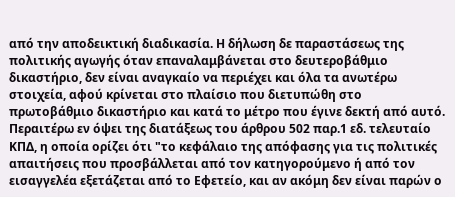από την αποδεικτική διαδικασία. Η δήλωση δε παραστάσεως της πολιτικής αγωγής όταν επαναλαμβάνεται στο δευτεροβάθμιο δικαστήριο, δεν είναι αναγκαίο να περιέχει και όλα τα ανωτέρω στοιχεία, αφού κρίνεται στο πλαίσιο που διετυπώθη στο πρωτοβάθμιο δικαστήριο και κατά το μέτρο που έγινε δεκτή από αυτό. Περαιτέρω εν όψει της διατάξεως του άρθρου 502 παρ.1 εδ. τελευταίο ΚΠΔ, η οποία ορίζει ότι "το κεφάλαιο της απόφασης για τις πολιτικές απαιτήσεις που προσβάλλεται από τον κατηγορούμενο ή από τον εισαγγελέα εξετάζεται από το Εφετείο, και αν ακόμη δεν είναι παρών ο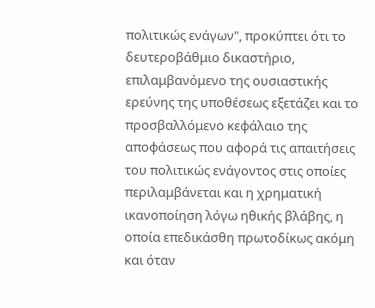πολιτικώς ενάγων", προκύπτει ότι το δευτεροβάθμιο δικαστήριο, επιλαμβανόμενο της ουσιαστικής ερεύνης της υποθέσεως εξετάζει και το προσβαλλόμενο κεφάλαιο της αποφάσεως που αφορά τις απαιτήσεις του πολιτικώς ενάγοντος στις οποίες περιλαμβάνεται και η χρηματική ικανοποίηση λόγω ηθικής βλάβης, η οποία επεδικάσθη πρωτοδίκως ακόμη και όταν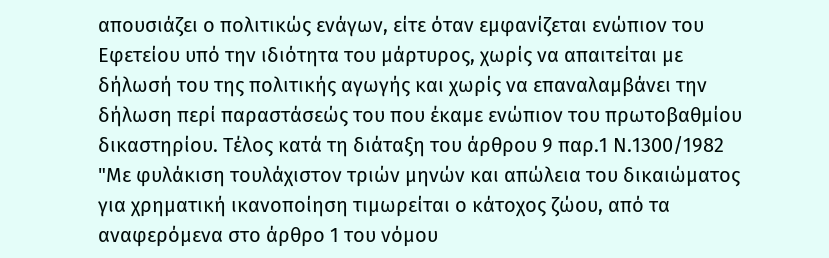απουσιάζει ο πολιτικώς ενάγων, είτε όταν εμφανίζεται ενώπιον του Εφετείου υπό την ιδιότητα του μάρτυρος, χωρίς να απαιτείται με δήλωσή του της πολιτικής αγωγής και χωρίς να επαναλαμβάνει την δήλωση περί παραστάσεώς του που έκαμε ενώπιον του πρωτοβαθμίου δικαστηρίου. Τέλος κατά τη διάταξη του άρθρου 9 παρ.1 Ν.1300/1982 "Με φυλάκιση τουλάχιστον τριών μηνών και απώλεια του δικαιώματος για χρηματική ικανοποίηση τιμωρείται ο κάτοχος ζώου, από τα αναφερόμενα στο άρθρο 1 του νόμου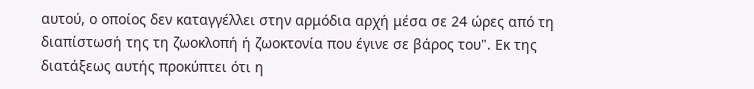αυτού, ο οποίος δεν καταγγέλλει στην αρμόδια αρχή μέσα σε 24 ώρες από τη διαπίστωσή της τη ζωοκλοπή ή ζωοκτονία που έγινε σε βάρος του". Εκ της διατάξεως αυτής προκύπτει ότι η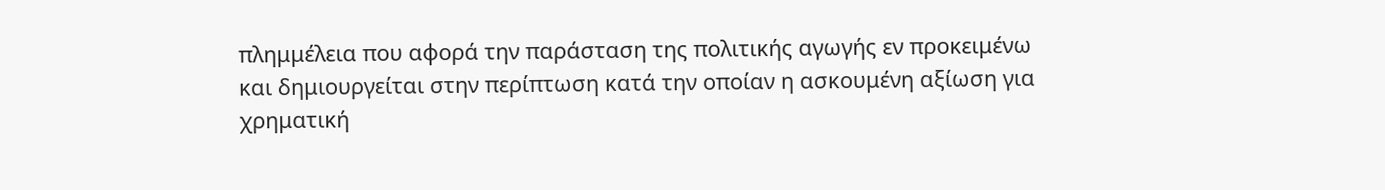πλημμέλεια που αφορά την παράσταση της πολιτικής αγωγής εν προκειμένω και δημιουργείται στην περίπτωση κατά την οποίαν η ασκουμένη αξίωση για χρηματική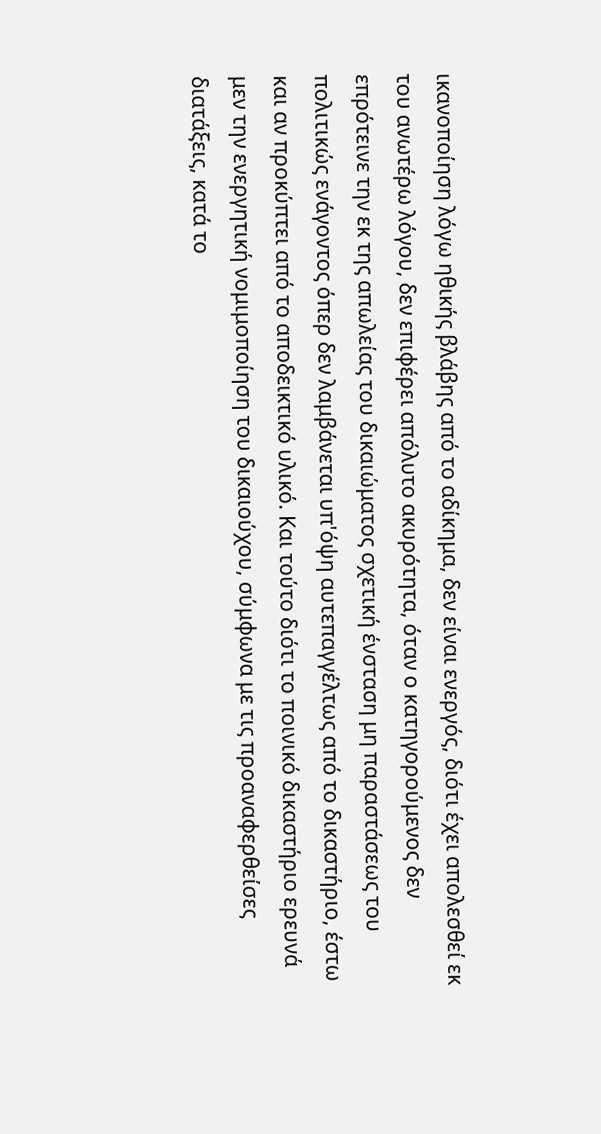ικανοποίηση λόγω ηθικής βλάβης από το αδίκημα, δεν είναι ενεργός, διότι έχει απολεσθεί εκ του ανωτέρω λόγου, δεν επιφέρει απόλυτο ακυρότητα, όταν ο κατηγορούμενος δεν επρότεινε την εκ της απωλείας του δικαιώματος σχετική ένσταση μη παραστάσεως του πολιτικώς ενάγοντος όπερ δεν λαμβάνεται υπ'όψη αυτεπαγγέλτως από το δικαστήριο, έστω και αν προκύπτει από το αποδεικτικό υλικό. Και τούτο διότι το ποινικό δικαστήριο ερευνά μεν την ενεργητική νομιμοποίηση του δικαιούχου, σύμφωνα με τις προαναφερθείσες διατάξεις, κατά το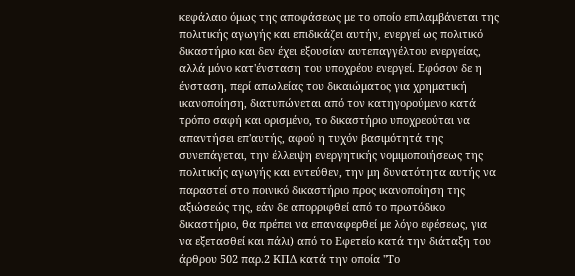κεφάλαιο όμως της αποφάσεως με το οποίο επιλαμβάνεται της πολιτικής αγωγής και επιδικάζει αυτήν, ενεργεί ως πολιτικό δικαστήριο και δεν έχει εξουσίαν αυτεπαγγέλτου ενεργείας, αλλά μόνο κατ'ένσταση του υποχρέου ενεργεί. Εφόσον δε η ένσταση, περί απωλείας του δικαιώματος για χρηματική ικανοποίηση, διατυπώνεται από τον κατηγορούμενο κατά τρόπο σαφή και ορισμένο, το δικαστήριο υποχρεούται να απαντήσει επ'αυτής, αφού η τυχόν βασιμότητά της συνεπάγεται, την έλλειψη ενεργητικής νομιμοποιήσεως της πολιτικής αγωγής και εντεύθεν, την μη δυνατότητα αυτής να παραστεί στο ποινικό δικαστήριο προς ικανοποίηση της αξιώσεώς της, εάν δε απορριφθεί από το πρωτόδικο δικαστήριο, θα πρέπει να επαναφερθεί με λόγο εφέσεως, για να εξετασθεί και πάλι) από το Εφετείο κατά την διάταξη του άρθρου 502 παρ.2 ΚΠΔ κατά την οποία "Το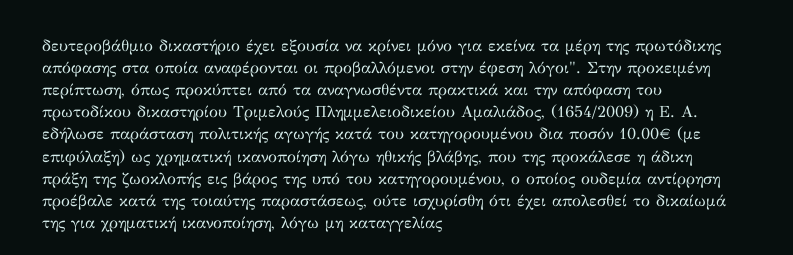δευτεροβάθμιο δικαστήριο έχει εξουσία να κρίνει μόνο για εκείνα τα μέρη της πρωτόδικης απόφασης στα οποία αναφέρονται οι προβαλλόμενοι στην έφεση λόγοι". Στην προκειμένη περίπτωση, όπως προκύπτει από τα αναγνωσθέντα πρακτικά και την απόφαση του πρωτοδίκου δικαστηρίου Τριμελούς Πλημμελειοδικείου Αμαλιάδος, (1654/2009) η Ε. Α. εδήλωσε παράσταση πολιτικής αγωγής κατά του κατηγορουμένου δια ποσόν 10.00€ (με επιφύλαξη) ως χρηματική ικανοποίηση λόγω ηθικής βλάβης, που της προκάλεσε η άδικη πράξη της ζωοκλοπής εις βάρος της υπό του κατηγορουμένου, ο οποίος ουδεμία αντίρρηση προέβαλε κατά της τοιαύτης παραστάσεως, ούτε ισχυρίσθη ότι έχει απολεσθεί το δικαίωμά της για χρηματική ικανοποίηση, λόγω μη καταγγελίας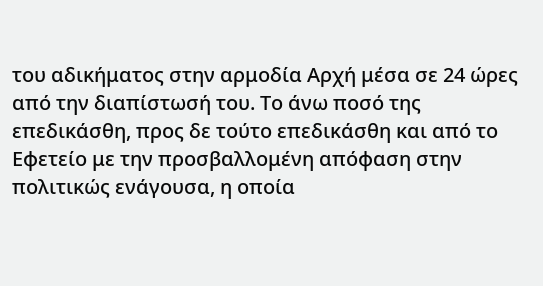του αδικήματος στην αρμοδία Αρχή μέσα σε 24 ώρες από την διαπίστωσή του. Το άνω ποσό της επεδικάσθη, προς δε τούτο επεδικάσθη και από το Εφετείο με την προσβαλλομένη απόφαση στην πολιτικώς ενάγουσα, η οποία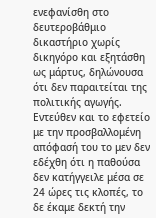ενεφανίσθη στο δευτεροβάθμιο δικαστήριο χωρίς δικηγόρο και εξητάσθη ως μάρτυς, δηλώνουσα ότι δεν παραιτείται της πολιτικής αγωγής. Εντεύθεν και το εφετείο με την προσβαλλομένη απόφασή του το μεν δεν εδέχθη ότι η παθούσα δεν κατήγγειλε μέσα σε 24 ώρες τις κλοπές, το δε έκαμε δεκτή την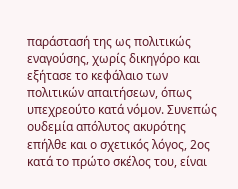παράστασή της ως πολιτικώς εναγούσης, χωρίς δικηγόρο και εξήτασε το κεφάλαιο των πολιτικών απαιτήσεων, όπως υπεχρεούτο κατά νόμον. Συνεπώς ουδεμία απόλυτος ακυρότης επήλθε και ο σχετικός λόγος, 2ος κατά το πρώτο σκέλος του, είναι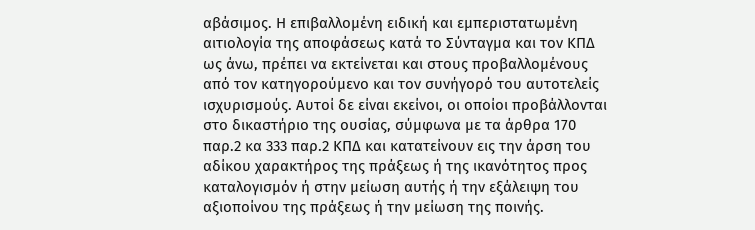αβάσιμος. Η επιβαλλομένη ειδική και εμπεριστατωμένη αιτιολογία της αποφάσεως κατά το Σύνταγμα και τον ΚΠΔ ως άνω, πρέπει να εκτείνεται και στους προβαλλομένους από τον κατηγορούμενο και τον συνήγορό του αυτοτελείς ισχυρισμούς. Αυτοί δε είναι εκείνοι, οι οποίοι προβάλλονται στο δικαστήριο της ουσίας, σύμφωνα με τα άρθρα 170 παρ.2 κα 333 παρ.2 ΚΠΔ και κατατείνουν εις την άρση του αδίκου χαρακτήρος της πράξεως ή της ικανότητος προς καταλογισμόν ή στην μείωση αυτής ή την εξάλειψη του αξιοποίνου της πράξεως ή την μείωση της ποινής.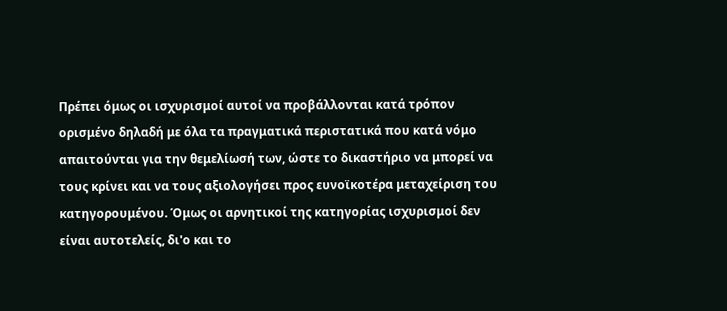Πρέπει όμως οι ισχυρισμοί αυτοί να προβάλλονται κατά τρόπον ορισμένο δηλαδή με όλα τα πραγματικά περιστατικά που κατά νόμο απαιτούνται για την θεμελίωσή των, ώστε το δικαστήριο να μπορεί να τους κρίνει και να τους αξιολογήσει προς ευνοϊκοτέρα μεταχείριση του κατηγορουμένου. Όμως οι αρνητικοί της κατηγορίας ισχυρισμοί δεν είναι αυτοτελείς, δι'ο και το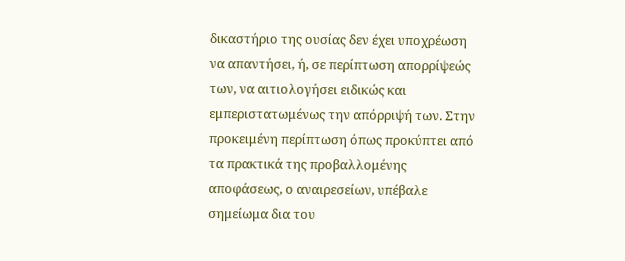δικαστήριο της ουσίας δεν έχει υποχρέωση να απαντήσει, ή, σε περίπτωση απορρίψεώς των, να αιτιολογήσει ειδικώς και εμπεριστατωμένως την απόρριψή των. Στην προκειμένη περίπτωση όπως προκύπτει από τα πρακτικά της προβαλλομένης αποφάσεως, ο αναιρεσείων, υπέβαλε σημείωμα δια του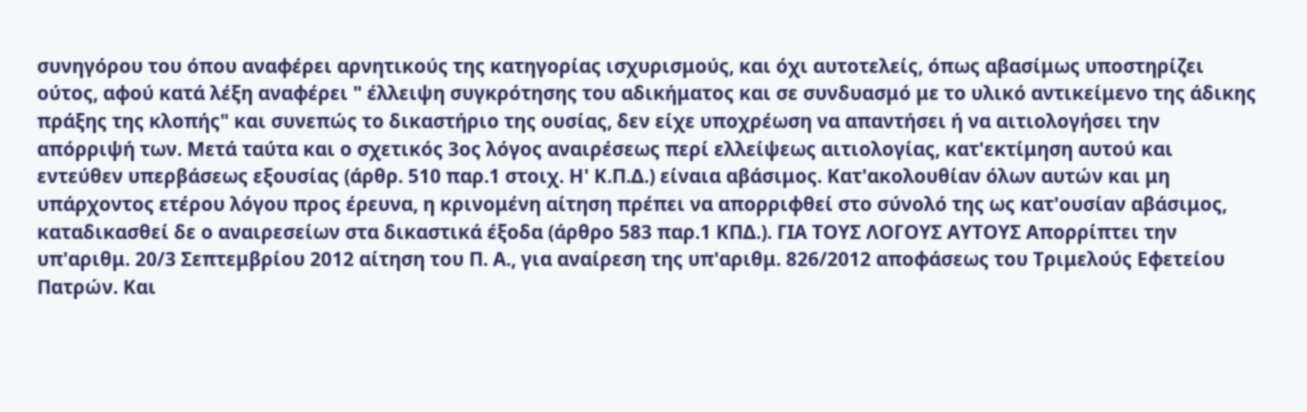συνηγόρου του όπου αναφέρει αρνητικούς της κατηγορίας ισχυρισμούς, και όχι αυτοτελείς, όπως αβασίμως υποστηρίζει ούτος, αφού κατά λέξη αναφέρει " έλλειψη συγκρότησης του αδικήματος και σε συνδυασμό με το υλικό αντικείμενο της άδικης πράξης της κλοπής" και συνεπώς το δικαστήριο της ουσίας, δεν είχε υποχρέωση να απαντήσει ή να αιτιολογήσει την απόρριψή των. Μετά ταύτα και ο σχετικός 3ος λόγος αναιρέσεως περί ελλείψεως αιτιολογίας, κατ'εκτίμηση αυτού και εντεύθεν υπερβάσεως εξουσίας (άρθρ. 510 παρ.1 στοιχ. Η' Κ.Π.Δ.) είναια αβάσιμος. Κατ'ακολουθίαν όλων αυτών και μη υπάρχοντος ετέρου λόγου προς έρευνα, η κρινομένη αίτηση πρέπει να απορριφθεί στο σύνολό της ως κατ'ουσίαν αβάσιμος, καταδικασθεί δε ο αναιρεσείων στα δικαστικά έξοδα (άρθρο 583 παρ.1 ΚΠΔ.). ΓΙΑ ΤΟΥΣ ΛΟΓΟΥΣ ΑΥΤΟΥΣ Απορρίπτει την υπ'αριθμ. 20/3 Σεπτεμβρίου 2012 αίτηση του Π. Α., για αναίρεση της υπ'αριθμ. 826/2012 αποφάσεως του Τριμελούς Εφετείου Πατρών. Και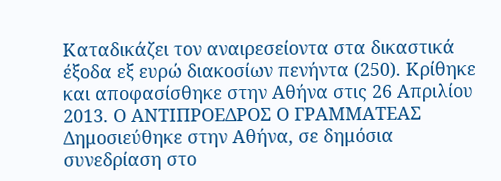Καταδικάζει τον αναιρεσείοντα στα δικαστικά έξοδα εξ ευρώ διακοσίων πενήντα (250). Κρίθηκε και αποφασίσθηκε στην Αθήνα στις 26 Απριλίου 2013. Ο ΑΝΤΙΠΡΟΕΔΡΟΣ Ο ΓΡΑΜΜΑΤΕΑΣ Δημοσιεύθηκε στην Αθήνα, σε δημόσια συνεδρίαση στο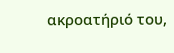ακροατήριό του,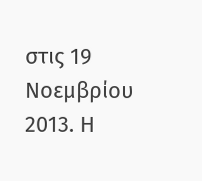στις 19 Νοεμβρίου 2013. Η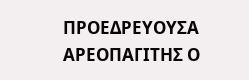ΠΡΟΕΔΡΕΥΟΥΣΑ ΑΡΕΟΠΑΓΙΤΗΣ Ο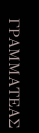ΓΡΑΜΜΑΤΕΑΣ